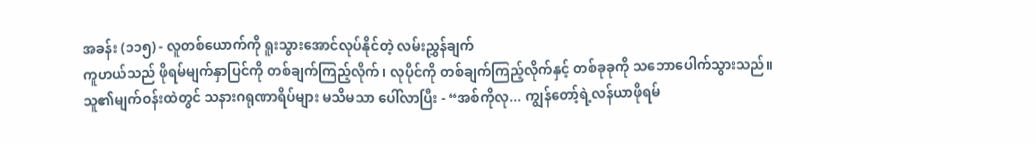အခန်း (၁၁၅) - လူတစ်ယောက်ကို ရူးသွားအောင်လုပ်နိုင်တဲ့ လမ်းညွှန်ချက်
ကူဟယ်သည် ဖိုရမ်မျက်နှာပြင်ကို တစ်ချက်ကြည့်လိုက်၊ လုပိုင်ကို တစ်ချက်ကြည့်လိုက်နှင့် တစ်ခုခုကို သဘောပေါက်သွားသည်။
သူ၏မျက်ဝန်းထဲတွင် သနားဂရုဏာရိပ်များ မသိမသာ ပေါ်လာပြီး - “အစ်ကိုလု... ကျွန်တော့်ရဲ့လန်ယာဖိုရမ်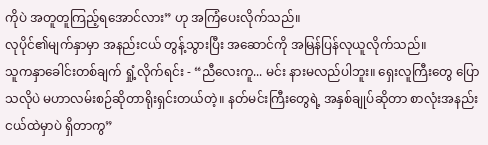ကိုပဲ အတူတူကြည့်ရအောင်လား” ဟု အကြံပေးလိုက်သည်။
လုပိုင်၏မျက်နှာမှာ အနည်းငယ် တွန့်သွားပြီး အဆောင်ကို အမြန်ပြန်လုယူလိုက်သည်။
သူကနှာခေါင်းတစ်ချက် ရှုံ့လိုက်ရင်း - “ညီလေးကူ... မင်း နားမလည်ပါဘူး။ ရှေးလူကြီးတွေ ပြောသလိုပဲ မဟာလမ်းစဉ်ဆိုတာရိုးရှင်းတယ်တဲ့။ နတ်မင်းကြီးတွေရဲ့ အနှစ်ချုပ်ဆိုတာ စာလုံးအနည်းငယ်ထဲမှာပဲ ရှိတာကွ”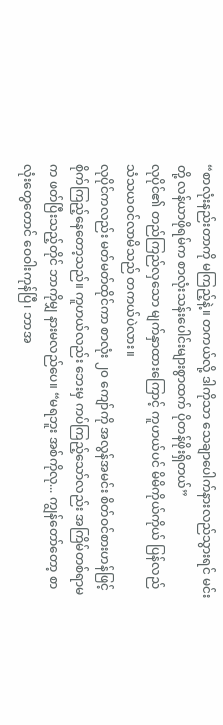“စာလုံးနည်းတာကို မကြည့်နဲ့။ တကယ်လို့ ဒါကိုသာ သေချာပေါက်နားလည်သွားရင် မင်းတို့ လန်ယာဖိုရမ်က စာလုံးသန်းပေါင်းများစွာထက် ပိုတန်ဖိုးရှိတယ်”
လုပိုင်၏ တည်ကြည်လှသော မျက်နှာထားကြောင့် ကူဟယ်ပင် မိမိကိုယ်ကိုယ် ပြန်လည် သံသယဝင်လာမိသည် တကယ်ပဲလား။
လုပိုင်ကလည်း မတ်မတ်ထိုင်ကာ စာလုံး ၂၀ ကျော်ကို အလွန်အမင်း စိတ်ဝင်စားဟန်ဖြင့် စိုက်ကြည့်နေတော့သည်။ ကူဟယ်လည်း ဘေးမှ ကပ်ကြည့်သော်လည်း အကြိမ်တစ်ရာမက ဖတ်ပြီးသည့်တိုင် ဘာကိုမျှ နားမလည်ပေ။ “မရဘူး အစ်ကိုလု... ကျွန်တော်တော့ စာလုံးတွေတောင် ဝေဝါးကုန်ပြီ၊ ဘာအ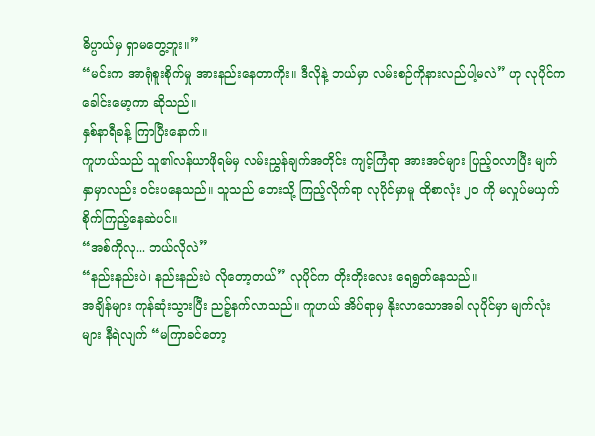ဓိပ္ပာယ်မှ ရှာမတွေ့ဘူး။”
“မင်းက အာရုံစူးစိုက်မှု အားနည်းနေတာကိုး။ ဒီလိုနဲ့ ဘယ်မှာ လမ်းစဉ်ကိုနားလည်ပါ့မလဲ” ဟု လုပိုင်က ခေါင်းမော့ကာ ဆိုသည်။
နှစ်နာရီခန့် ကြာပြီးနောက်။
ကူဟယ်သည် သူ၏လန်ယာဖိုရမ်မှ လမ်းညွှန်ချက်အတိုင်း ကျင့်ကြံရာ အားအင်များ ပြည့်ဝလာပြီး မျက်နှာမှာလည်း ဝင်းပနေသည်။ သူသည် ဘေးသို့ ကြည့်လိုက်ရာ လုပိုင်မှာမူ ထိုစာလုံး ၂၀ ကို မလှုပ်မယှက် စိုက်ကြည့်နေဆဲပင်။
“အစ်ကိုလု... ဘယ်လိုလဲ”
“နည်းနည်းပဲ၊ နည်းနည်းပဲ လိုတော့တယ်” လုပိုင်က တိုးတိုးလေး ရေရွတ်နေသည်။
အချိန်များ ကုန်ဆုံးသွားပြီး ညဉ့်နက်လာသည်။ ကူဟယ် အိပ်ရာမှ နိုးလာသောအခါ လုပိုင်မှာ မျက်လုံးများ နီရဲလျက် “မကြာခင်တော့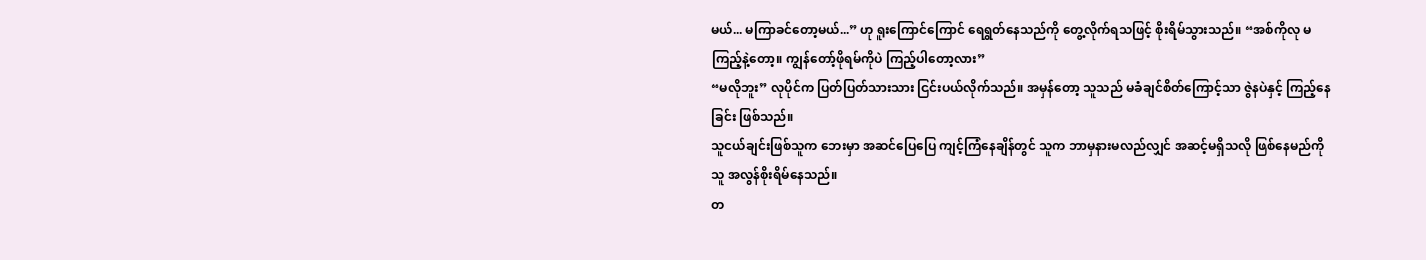မယ်... မကြာခင်တော့မယ်...” ဟု ရူးကြောင်ကြောင် ရေရွတ်နေသည်ကို တွေ့လိုက်ရသဖြင့် စိုးရိမ်သွားသည်။ “အစ်ကိုလု မကြည့်နဲ့တော့။ ကျွန်တော့်ဖိုရမ်ကိုပဲ ကြည့်ပါတော့လား”
“မလိုဘူး” လုပိုင်က ပြတ်ပြတ်သားသား ငြင်းပယ်လိုက်သည်။ အမှန်တော့ သူသည် မခံချင်စိတ်ကြောင့်သာ ဇွဲနပဲနှင့် ကြည့်နေခြင်း ဖြစ်သည်။
သူငယ်ချင်းဖြစ်သူက ဘေးမှာ အဆင်ပြေပြေ ကျင့်ကြံနေချိန်တွင် သူက ဘာမှနားမလည်လျှင် အဆင့်မရှိသလို ဖြစ်နေမည်ကို သူ အလွန်စိုးရိမ်နေသည်။
တ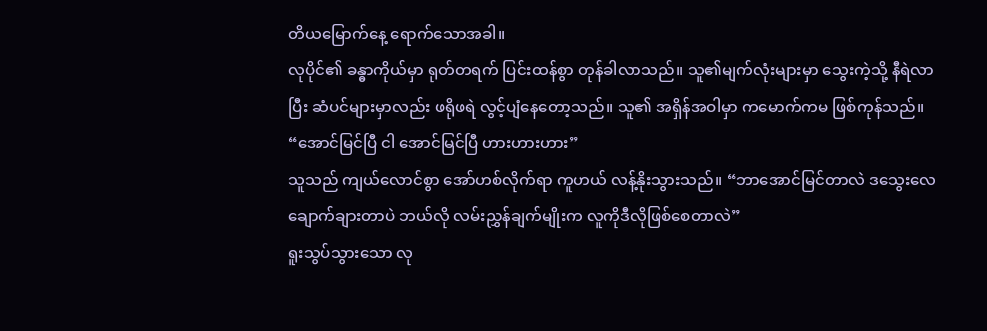တိယမြောက်နေ့ ရောက်သောအခါ။
လုပိုင်၏ ခန္ဓာကိုယ်မှာ ရုတ်တရက် ပြင်းထန်စွာ တုန်ခါလာသည်။ သူ၏မျက်လုံးများမှာ သွေးကဲ့သို့ နီရဲလာပြီး ဆံပင်များမှာလည်း ဖရိုဖရဲ လွင့်ပျံနေတော့သည်။ သူ၏ အရှိန်အဝါမှာ ကမောက်ကမ ဖြစ်ကုန်သည်။
“အောင်မြင်ပြီ ငါ အောင်မြင်ပြီ ဟားဟားဟား”
သူသည် ကျယ်လောင်စွာ အော်ဟစ်လိုက်ရာ ကူဟယ် လန့်နိုးသွားသည်။ “ဘာအောင်မြင်တာလဲ ဒသွေးလေချောက်ချားတာပဲ ဘယ်လို လမ်းညွှန်ချက်မျိုးက လူကိုဒီလိုဖြစ်စေတာလဲ”
ရူးသွပ်သွားသော လု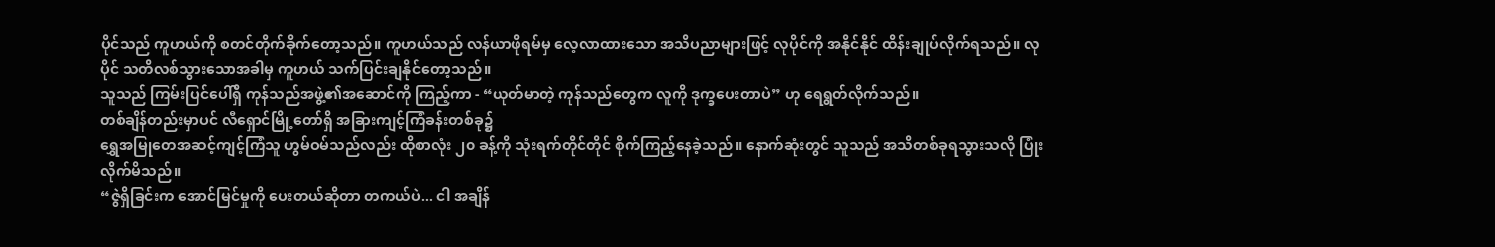ပိုင်သည် ကူဟယ်ကို စတင်တိုက်ခိုက်တော့သည်။ ကူဟယ်သည် လန်ယာဖိုရမ်မှ လေ့လာထားသော အသိပညာများဖြင့် လုပိုင်ကို အနိုင်နိုင် ထိန်းချုပ်လိုက်ရသည်။ လုပိုင် သတိလစ်သွားသောအခါမှ ကူဟယ် သက်ပြင်းချနိုင်တော့သည်။
သူသည် ကြမ်းပြင်ပေါ်ရှိ ကုန်သည်အဖွဲ့၏အဆောင်ကို ကြည့်ကာ - “ယုတ်မာတဲ့ ကုန်သည်တွေက လူကို ဒုက္ခပေးတာပဲ” ဟု ရေရွတ်လိုက်သည်။
တစ်ချိန်တည်းမှာပင် လီရှောင်မြို့တော်ရှိ အခြားကျင့်ကြံခန်းတစ်ခု၌
ရွှေအမြုတေအဆင့်ကျင့်ကြံသူ ဟွမ်ဝမ်သည်လည်း ထိုစာလုံး ၂၀ ခန့်ကို သုံးရက်တိုင်တိုင် စိုက်ကြည့်နေခဲ့သည်။ နောက်ဆုံးတွင် သူသည် အသိတစ်ခုရသွားသလို ပြုံးလိုက်မိသည်။
“ဇွဲရှိခြင်းက အောင်မြင်မှုကို ပေးတယ်ဆိုတာ တကယ်ပဲ... ငါ အချိန်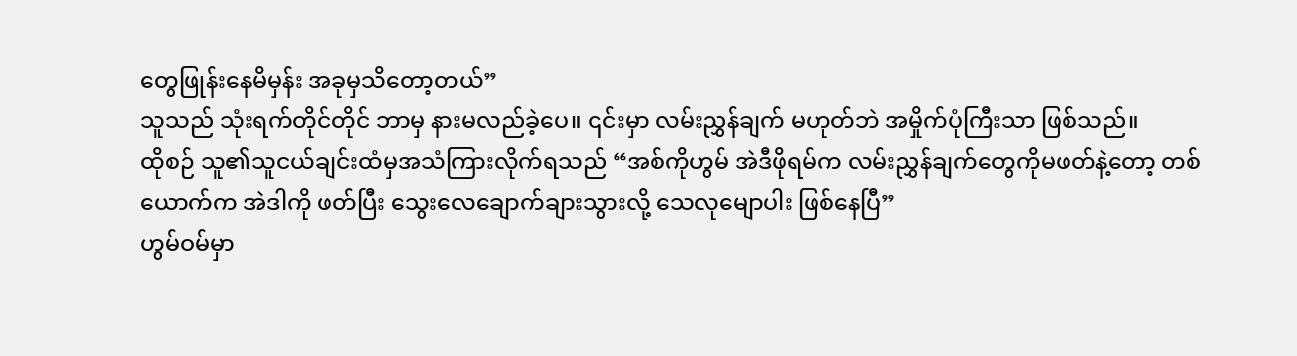တွေဖြုန်းနေမိမှန်း အခုမှသိတော့တယ်”
သူသည် သုံးရက်တိုင်တိုင် ဘာမှ နားမလည်ခဲ့ပေ။ ၎င်းမှာ လမ်းညွှန်ချက် မဟုတ်ဘဲ အမှိုက်ပုံကြီးသာ ဖြစ်သည်။
ထိုစဉ် သူ၏သူငယ်ချင်းထံမှအသံကြားလိုက်ရသည် “အစ်ကိုဟွမ် အဲဒီဖိုရမ်က လမ်းညွှန်ချက်တွေကိုမဖတ်နဲ့တော့ တစ်ယောက်က အဲဒါကို ဖတ်ပြီး သွေးလေချောက်ချားသွားလို့ သေလုမျောပါး ဖြစ်နေပြီ”
ဟွမ်ဝမ်မှာ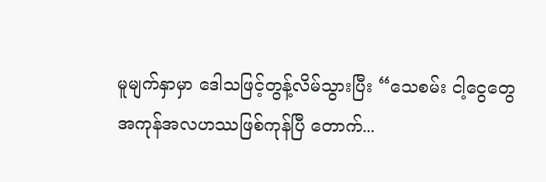မူမျက်နှာမှာ ဒေါသဖြင့်တွန့်လိမ်သွားပြီး “သေစမ်း ငါ့ငွေတွေ အကုန်အလဟဿဖြစ်ကုန်ပြီ တောက်...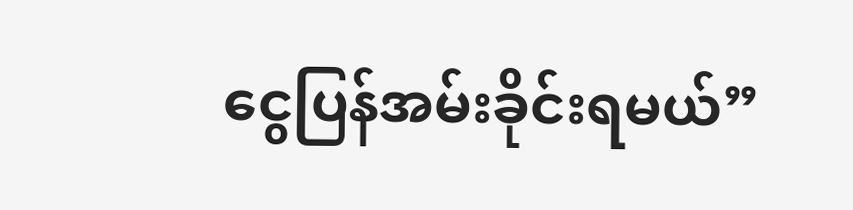ငွေပြန်အမ်းခိုင်းရမယ်”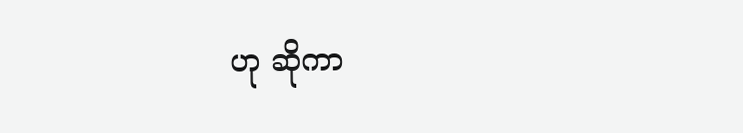ဟု ဆိုကာ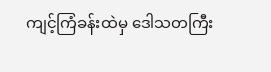ကျင့်ကြံခန်းထဲမှ ဒေါသတကြီး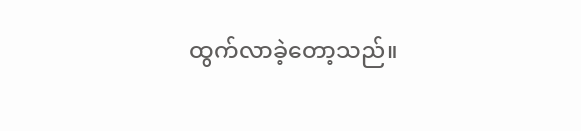ထွက်လာခဲ့တော့သည်။